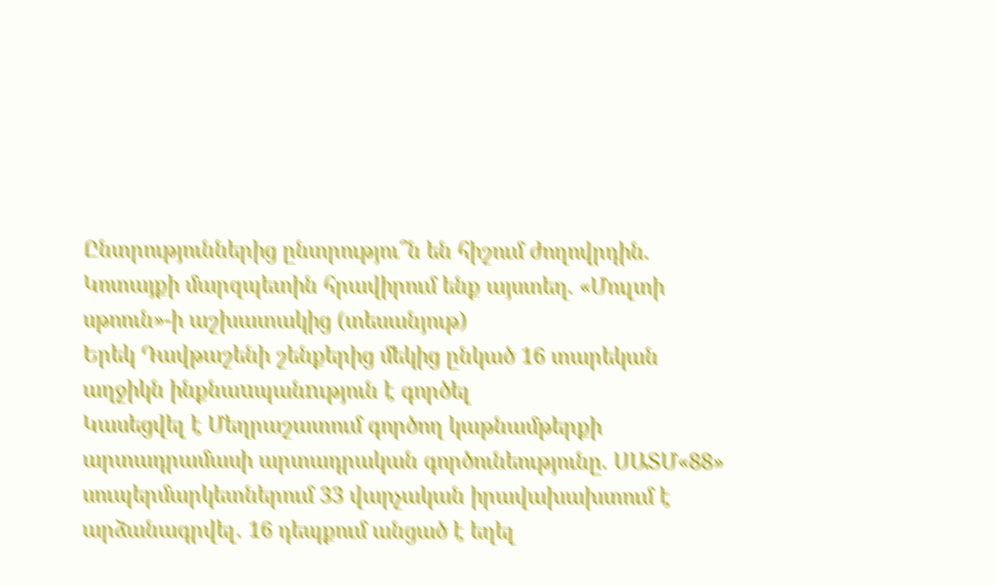Ընտրություններից ընտրությու՞ն են հիշում ժողովրդին. Կոտայքի մարզպետին հրավիրում ենք այստեղ. «Մուլտի սթոուն»-ի աշխատակից (տեսանյութ)
Երեկ Դավթաշենի շենքերից մեկից ընկած 16 տարեկան աղջիկն ինքնաuպանnւթյուն է գործել
Կասեցվել է Մեղրաշատում գործող կաթնամթերքի արտադրամասի արտադրական գործունեությունը. ՍԱՏՄ«88» սուպերմարկետներում 33 վարչական իրավախախտում է արձանագրվել․ 16 դեպքում անցած է եղել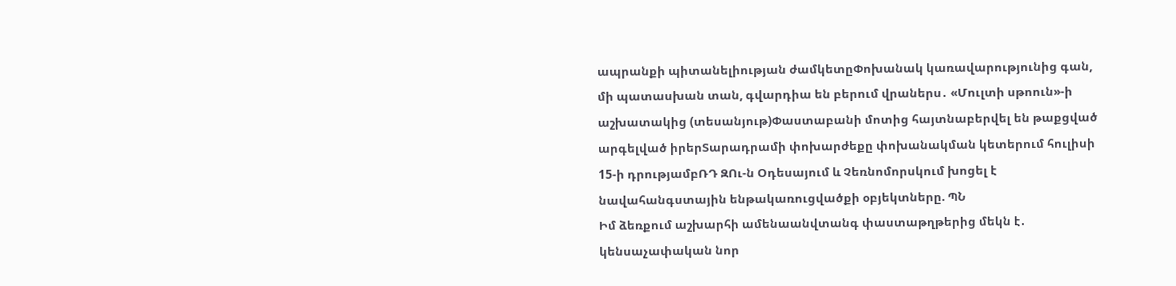ապրանքի պիտանելիության ժամկետըՓոխանակ կառավարությունից գան, մի պատասխան տան, գվարդիա են բերում վրաներս․ «Մուլտի սթոուն»-ի աշխատակից (տեսանյութ)Փաստաբանի մոտից հայտնաբերվել են թաքցված արգելված իրերՏարադրամի փոխարժեքը փոխանակման կետերում հուլիսի 15-ի դրությամբՌԴ ԶՈւ-ն Օդեսայում և Չեռնոմորսկում խոցել է նավահանգստային ենթակառուցվածքի օբյեկտները. ՊՆ
Իմ ձեռքում աշխարհի ամենաանվտանգ փաստաթղթերից մեկն է․ կենսաչափական նոր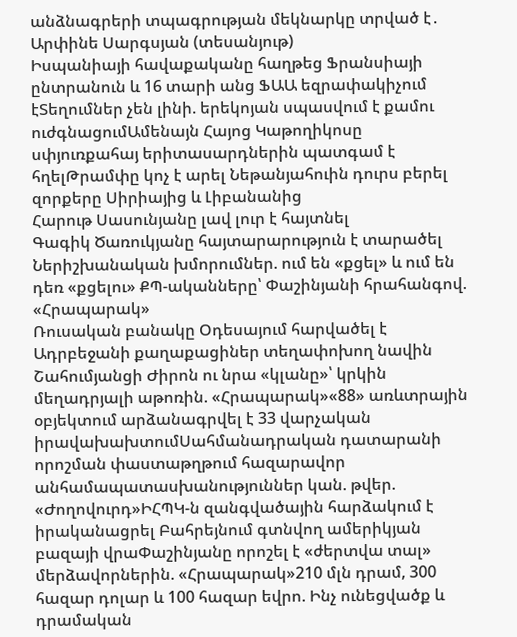անձնագրերի տպագրության մեկնարկը տրված է․ Արփինե Սարգսյան (տեսանյութ)
Իսպանիայի հավաքականը հաղթեց Ֆրանսիայի ընտրանուն և 16 տարի անց ՖԱԱ եզրափակիչում էՏեղումներ չեն լինի. երեկոյան սպասվում է քամու ուժգնացումԱմենայն Հայոց Կաթողիկոսը սփյուռքահայ երիտասարդներին պատգամ է հղելԹրամփը կոչ է արել Նեթանյահուին դուրս բերել զորքերը Սիրիայից և Լիբանանից
Հարութ Սասունյանը լավ լուր է հայտնել
Գագիկ Ծառուկյանը հայտարարություն է տարածել
Ներիշխանական խմորումներ. ում են «քցել» և ում են դեռ «քցելու» ՔՊ-ականները՝ Փաշինյանի հրահանգով. «Հրապարակ»
Ռուսական բանակը Օդեսայում հարվածել է Ադրբեջանի քաղաքացիներ տեղափոխող նավին
Շահումյանցի Ժիրոն ու նրա «կլանը»՝ կրկին մեղադրյալի աթոռին. «Հրապարակ»«88» առևտրային օբյեկտում արձանագրվել է 33 վարչական իրավախախտումՍահմանադրական դատարանի որոշման փաստաթղթում հազարավոր անհամապատասխանություններ կան. թվեր. «Ժողովուրդ»ԻՀՊԿ-ն զանգվածային հարձակում է իրականացրել Բահրեյնում գտնվող ամերիկյան բազայի վրաՓաշինյանը որոշել է «ժերտվա տալ» մերձավորներին. «Հրապարակ»210 մլն դրամ, 300 հազար դոլար և 100 հազար եվրո. Ինչ ունեցվածք և դրամական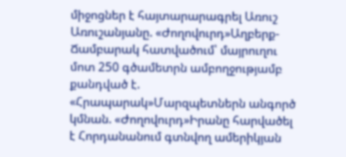միջոցներ է հայտարարագրել Առուշ Առուշանյանը. «Ժողովուրդ»Աղբերք-Ճամբարակ հատվածում՝ մայրուղու մոտ 250 գծամետրն ամբողջությամբ քանդված է. «Հրապարակ»Մարզպետներն անգործ կմնան. «Ժողովուրդ»Իրանը հարվածել է Հորդանանում գտնվող ամերիկյան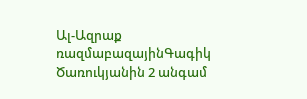Ալ-Ազրաք ռազմաբազայինԳագիկ Ծառուկյանին 2 անգամ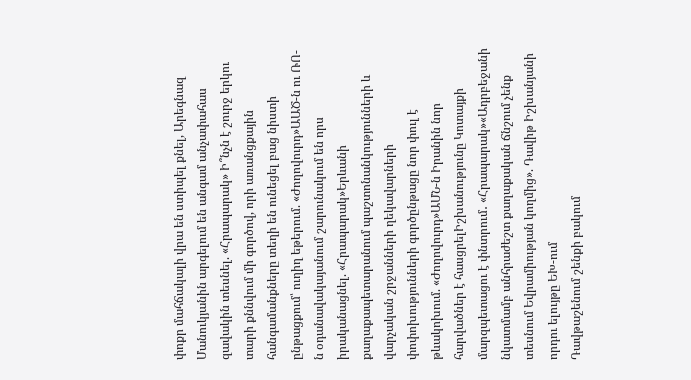փոքր մահճակալի վրա են ստիպել քնել, Արեգնազ Մանուկյանին արգելում են անգամ անչափահաս զավակին տեսնել. «Հրապարակ» Ի՞նչն է շուրջ երկու տարի քննվում մի գործով, որի առանցքային հանգամանքները տեղի են ունեցել բաց նիստի ընթացքում՝ ուղիղ եթերում. «Ժողովուրդ»ԱԱԾ-ն ու ՌՈ-ն օդանավակայանում շարունակում են որս իրականացնել. «Հրապարակ»Երևանի քաղաքապետարանում պաշտոնանկությունների և վարչական շրջանների ղեկավարների փոփոխությունների գործընթացը նոր փուլ է թևակոխում. «Ժողովուրդ»ԱՄՆ-ն Իրանին նոր հարվածներ է հասցրելԻշխանությունը Կոտայքի մարզպետացու է փնտրում․ «Հրապարակ»«Ադրբեջանի նկատմամբ անհրաժեշտ քաղաքական ճնշում չենք տեսնում Եվրամիության կողմից». Դավիթ Իշխանյանի որդու ելույթը ԵԽ-ում
Դավթաշենում շենքի բակում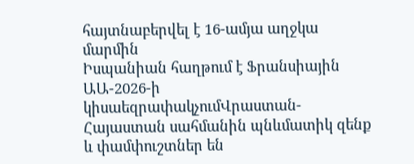հայտնաբերվել է 16-ամյա աղջկա մարմին
Իսպանիան հաղթում է Ֆրանսիային ԱԱ-2026-ի կիսաեզրափակչումՎրաստան-Հայաստան սահմանին պնևմատիկ զենք և փամփուշտներ են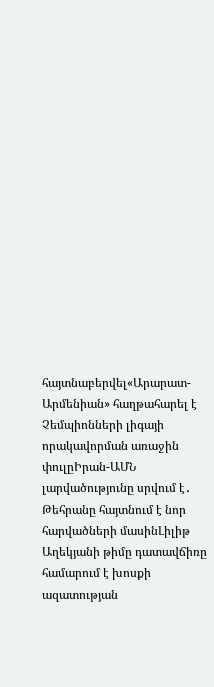հայտնաբերվել«Արարատ-Արմենիան» հաղթահարել է Չեմպիոնների լիգայի որակավորման առաջին փուլըԻրան-ԱՄՆ լարվածությունը սրվում է․ Թեհրանը հայտնում է նոր հարվածների մասինԼիլիթ Աղեկյանի թիմը դատավճիռը համարում է խոսքի ազատության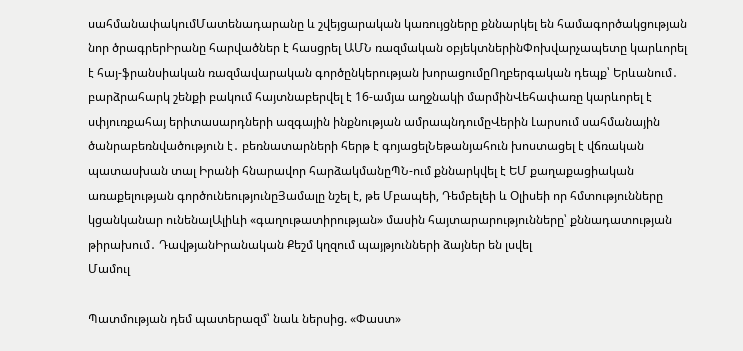սահմանափակումՄատենադարանը և շվեյցարական կառույցները քննարկել են համագործակցության նոր ծրագրերԻրանը հարվածներ է հասցրել ԱՄՆ ռազմական օբյեկտներինՓոխվարչապետը կարևորել է հայ-ֆրանսիական ռազմավարական գործընկերության խորացումըՈղբերգական դեպք՝ Երևանում․ բարձրահարկ շենքի բակում հայտնաբերվել է 16-ամյա աղջնակի մարմինՎեհափառը կարևորել է սփյուռքահայ երիտասարդների ազգային ինքնության ամրապնդումըՎերին Լարսում սահմանային ծանրաբեռնվածություն է․ բեռնատարների հերթ է գոյացելՆեթանյահուն խոստացել է վճռական պատասխան տալ Իրանի հնարավոր հարձակմանըՊՆ-ում քննարկվել է ԵՄ քաղաքացիական առաքելության գործունեությունըՅամալը նշել է, թե Մբապեի, Դեմբելեի և Օլիսեի որ հմտությունները կցանկանար ունենալԱլիևի «գաղութատիրության» մասին հայտարարությունները՝ քննադատության թիրախում․ ԴավթյանԻրանական Քեշմ կղզում պայթյունների ձայներ են լսվել
Մամուլ

Պատմության դեմ պատերազմ՝ նաև ներսից. «Փաստ»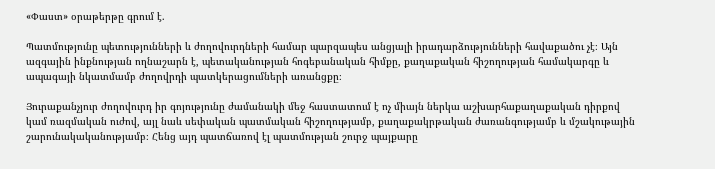«Փաստ» օրաթերթը գրում է.

Պատմությունը պետությունների և ժողովուրդների համար պարզապես անցյալի իրադարձությունների հավաքածու չէ։ Այն ազգային ինքնության ողնաշարն է, պետականության հոգեբանական հիմքը, քաղաքական հիշողության համակարգը և ապագայի նկատմամբ ժողովրդի պատկերացումների առանցքը։

Յուրաքանչյուր ժողովուրդ իր գոյությունը ժամանակի մեջ հաստատում է ոչ միայն ներկա աշխարհաքաղաքական դիրքով կամ ռազմական ուժով, այլ նաև սեփական պատմական հիշողությամբ, քաղաքակրթական ժառանգությամբ և մշակութային շարունակականությամբ։ Հենց այդ պատճառով էլ պատմության շուրջ պայքարը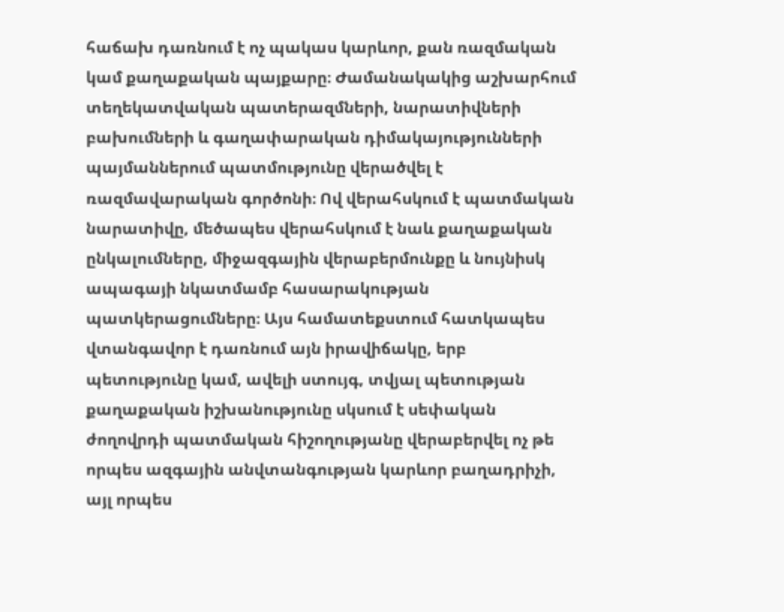հաճախ դառնում է ոչ պակաս կարևոր, քան ռազմական կամ քաղաքական պայքարը։ Ժամանակակից աշխարհում տեղեկատվական պատերազմների, նարատիվների բախումների և գաղափարական դիմակայությունների պայմաններում պատմությունը վերածվել է ռազմավարական գործոնի։ Ով վերահսկում է պատմական նարատիվը, մեծապես վերահսկում է նաև քաղաքական ընկալումները, միջազգային վերաբերմունքը և նույնիսկ ապագայի նկատմամբ հասարակության պատկերացումները։ Այս համատեքստում հատկապես վտանգավոր է դառնում այն իրավիճակը, երբ պետությունը կամ, ավելի ստույգ, տվյալ պետության քաղաքական իշխանությունը սկսում է սեփական ժողովրդի պատմական հիշողությանը վերաբերվել ոչ թե որպես ազգային անվտանգության կարևոր բաղադրիչի, այլ որպես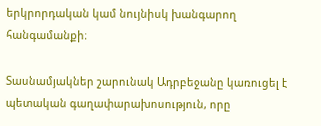երկրորդական կամ նույնիսկ խանգարող հանգամանքի։

Տասնամյակներ շարունակ Ադրբեջանը կառուցել է պետական գաղափարախոսություն, որը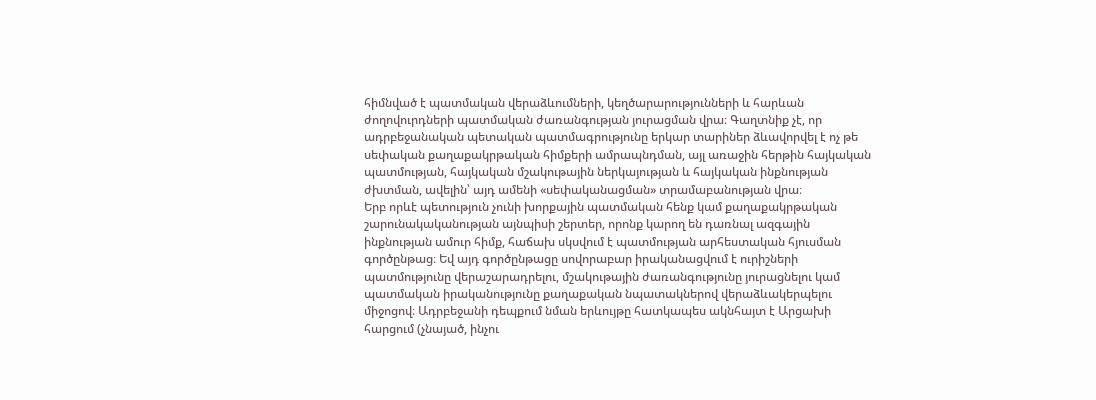հիմնված է պատմական վերաձևումների, կեղծարարությունների և հարևան ժողովուրդների պատմական ժառանգության յուրացման վրա։ Գաղտնիք չէ, որ ադրբեջանական պետական պատմագրությունը երկար տարիներ ձևավորվել է ոչ թե սեփական քաղաքակրթական հիմքերի ամրապնդման, այլ առաջին հերթին հայկական պատմության, հայկական մշակութային ներկայության և հայկական ինքնության ժխտման, ավելին՝ այդ ամենի «սեփականացման» տրամաբանության վրա։
Երբ որևէ պետություն չունի խորքային պատմական հենք կամ քաղաքակրթական շարունակականության այնպիսի շերտեր, որոնք կարող են դառնալ ազգային ինքնության ամուր հիմք, հաճախ սկսվում է պատմության արհեստական հյուսման գործընթաց։ Եվ այդ գործընթացը սովորաբար իրականացվում է ուրիշների պատմությունը վերաշարադրելու, մշակութային ժառանգությունը յուրացնելու կամ պատմական իրականությունը քաղաքական նպատակներով վերաձևակերպելու միջոցով։ Ադրբեջանի դեպքում նման երևույթը հատկապես ակնհայտ է Արցախի հարցում (չնայած, ինչու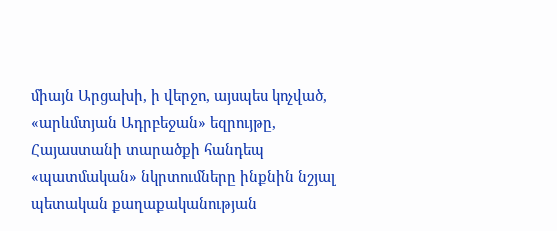միայն Արցախի, ի վերջո, այսպես կոչված, «արևմտյան Ադրբեջան» եզրույթը, Հայաստանի տարածքի հանդեպ «պատմական» նկրտումները ինքնին նշյալ պետական քաղաքականության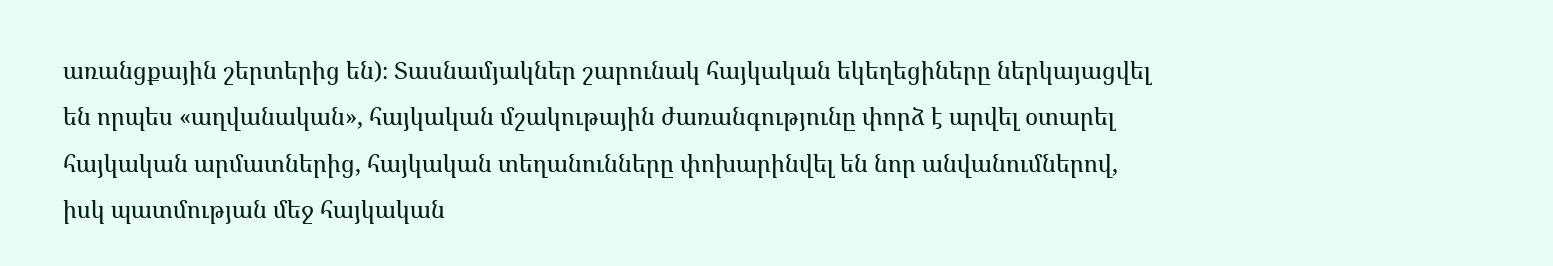առանցքային շերտերից են)։ Տասնամյակներ շարունակ հայկական եկեղեցիները ներկայացվել են որպես «աղվանական», հայկական մշակութային ժառանգությունը փորձ է արվել օտարել հայկական արմատներից, հայկական տեղանունները փոխարինվել են նոր անվանումներով, իսկ պատմության մեջ հայկական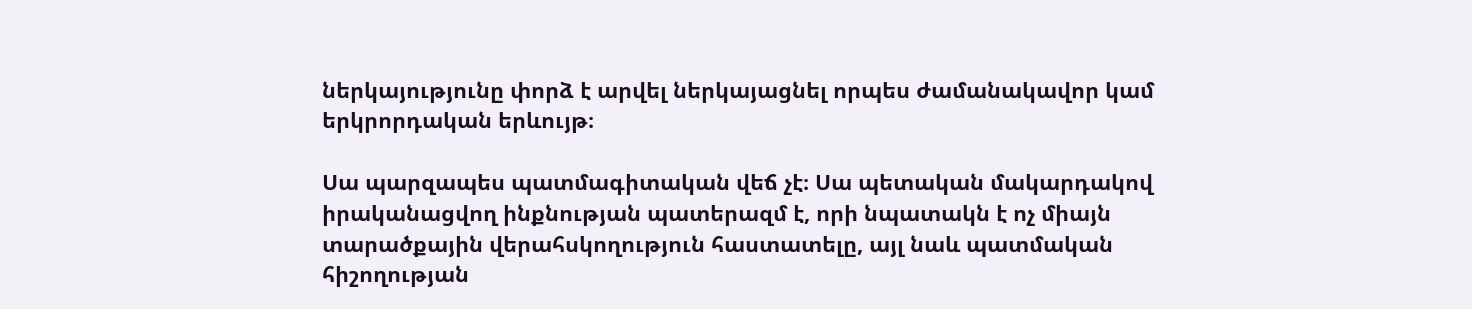ներկայությունը փորձ է արվել ներկայացնել որպես ժամանակավոր կամ երկրորդական երևույթ։

Սա պարզապես պատմագիտական վեճ չէ։ Սա պետական մակարդակով իրականացվող ինքնության պատերազմ է, որի նպատակն է ոչ միայն տարածքային վերահսկողություն հաստատելը, այլ նաև պատմական հիշողության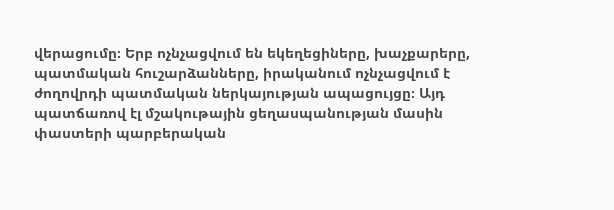վերացումը։ Երբ ոչնչացվում են եկեղեցիները, խաչքարերը, պատմական հուշարձանները, իրականում ոչնչացվում է ժողովրդի պատմական ներկայության ապացույցը։ Այդ պատճառով էլ մշակութային ցեղասպանության մասին փաստերի պարբերական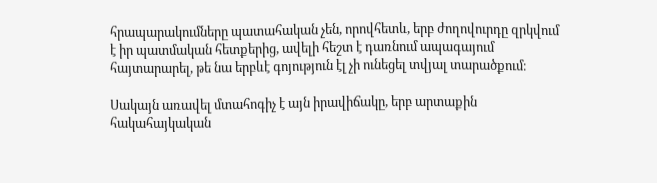հրապարակումները պատահական չեն, որովհետև, երբ ժողովուրդը զրկվում է իր պատմական հետքերից, ավելի հեշտ է դառնում ապագայում հայտարարել, թե նա երբևէ գոյություն էլ չի ունեցել տվյալ տարածքում։

Սակայն առավել մտահոգիչ է այն իրավիճակը, երբ արտաքին հակահայկական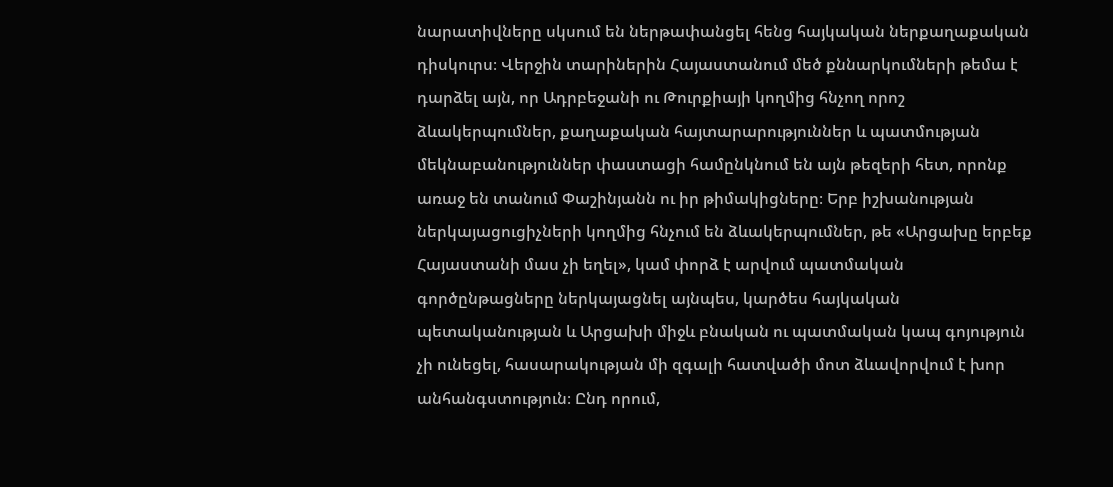նարատիվները սկսում են ներթափանցել հենց հայկական ներքաղաքական դիսկուրս։ Վերջին տարիներին Հայաստանում մեծ քննարկումների թեմա է դարձել այն, որ Ադրբեջանի ու Թուրքիայի կողմից հնչող որոշ ձևակերպումներ, քաղաքական հայտարարություններ և պատմության մեկնաբանություններ փաստացի համընկնում են այն թեզերի հետ, որոնք առաջ են տանում Փաշինյանն ու իր թիմակիցները։ Երբ իշխանության ներկայացուցիչների կողմից հնչում են ձևակերպումներ, թե «Արցախը երբեք Հայաստանի մաս չի եղել», կամ փորձ է արվում պատմական գործընթացները ներկայացնել այնպես, կարծես հայկական պետականության և Արցախի միջև բնական ու պատմական կապ գոյություն չի ունեցել, հասարակության մի զգալի հատվածի մոտ ձևավորվում է խոր անհանգստություն։ Ընդ որում,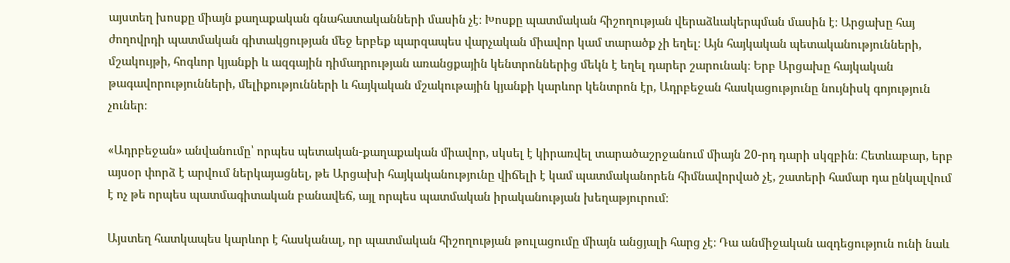այստեղ խոսքը միայն քաղաքական գնահատականների մասին չէ։ Խոսքը պատմական հիշողության վերաձևակերպման մասին է։ Արցախը հայ ժողովրդի պատմական գիտակցության մեջ երբեք պարզապես վարչական միավոր կամ տարածք չի եղել։ Այն հայկական պետականությունների, մշակույթի, հոգևոր կյանքի և ազգային դիմադրության առանցքային կենտրոններից մեկն է եղել դարեր շարունակ։ Երբ Արցախը հայկական թագավորությունների, մելիքությունների և հայկական մշակութային կյանքի կարևոր կենտրոն էր, Ադրբեջան հասկացությունը նույնիսկ գոյություն չուներ։

«Ադրբեջան» անվանումը՝ որպես պետական-քաղաքական միավոր, սկսել է կիրառվել տարածաշրջանում միայն 20-րդ դարի սկզբին։ Հետևաբար, երբ այսօր փորձ է արվում ներկայացնել, թե Արցախի հայկականությունը վիճելի է կամ պատմականորեն հիմնավորված չէ, շատերի համար դա ընկալվում է ոչ թե որպես պատմագիտական բանավեճ, այլ որպես պատմական իրականության խեղաթյուրում։

Այստեղ հատկապես կարևոր է հասկանալ, որ պատմական հիշողության թուլացումը միայն անցյալի հարց չէ։ Դա անմիջական ազդեցություն ունի նաև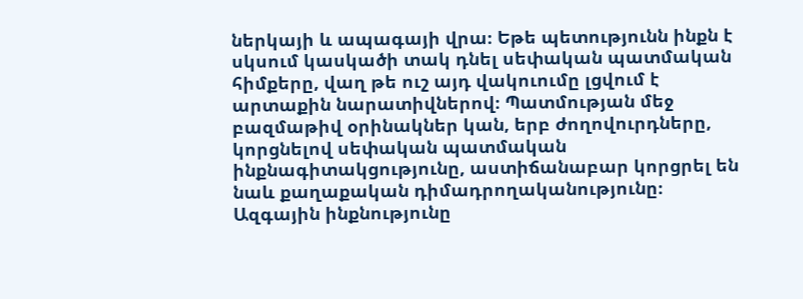ներկայի և ապագայի վրա։ Եթե պետությունն ինքն է սկսում կասկածի տակ դնել սեփական պատմական հիմքերը, վաղ թե ուշ այդ վակուումը լցվում է արտաքին նարատիվներով։ Պատմության մեջ բազմաթիվ օրինակներ կան, երբ ժողովուրդները, կորցնելով սեփական պատմական ինքնագիտակցությունը, աստիճանաբար կորցրել են նաև քաղաքական դիմադրողականությունը։ Ազգային ինքնությունը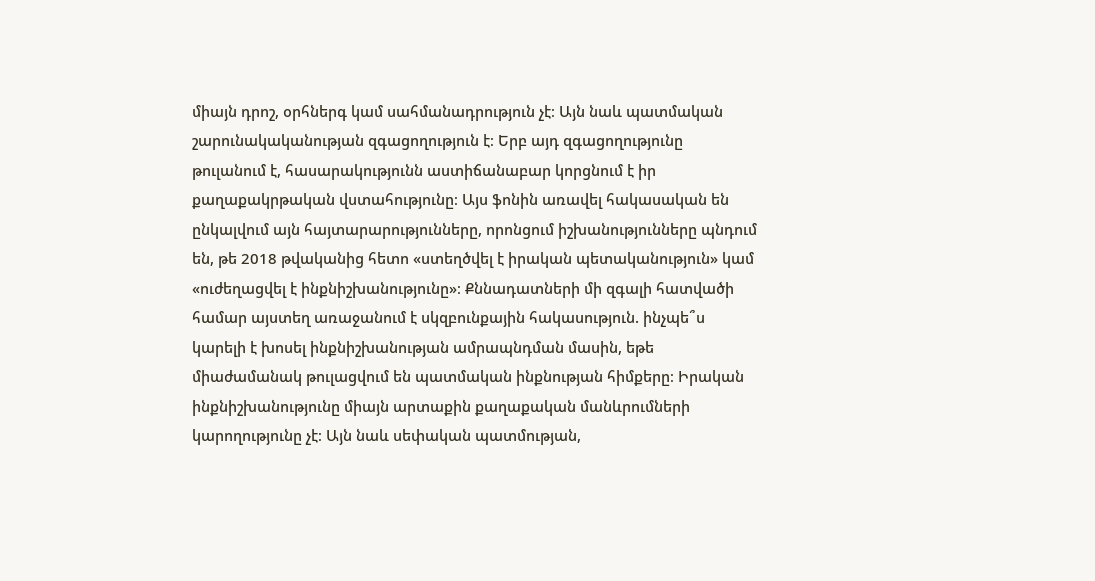միայն դրոշ, օրհներգ կամ սահմանադրություն չէ։ Այն նաև պատմական շարունակականության զգացողություն է։ Երբ այդ զգացողությունը թուլանում է, հասարակությունն աստիճանաբար կորցնում է իր քաղաքակրթական վստահությունը։ Այս ֆոնին առավել հակասական են ընկալվում այն հայտարարությունները, որոնցում իշխանությունները պնդում են, թե 2018 թվականից հետո «ստեղծվել է իրական պետականություն» կամ «ուժեղացվել է ինքնիշխանությունը»։ Քննադատների մի զգալի հատվածի համար այստեղ առաջանում է սկզբունքային հակասություն. ինչպե՞ս կարելի է խոսել ինքնիշխանության ամրապնդման մասին, եթե միաժամանակ թուլացվում են պատմական ինքնության հիմքերը։ Իրական ինքնիշխանությունը միայն արտաքին քաղաքական մանևրումների կարողությունը չէ։ Այն նաև սեփական պատմության,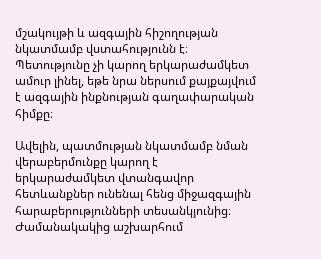մշակույթի և ազգային հիշողության նկատմամբ վստահությունն է։ Պետությունը չի կարող երկարաժամկետ ամուր լինել, եթե նրա ներսում քայքայվում է ազգային ինքնության գաղափարական հիմքը։

Ավելին, պատմության նկատմամբ նման վերաբերմունքը կարող է երկարաժամկետ վտանգավոր հետևանքներ ունենալ հենց միջազգային հարաբերությունների տեսանկյունից։ Ժամանակակից աշխարհում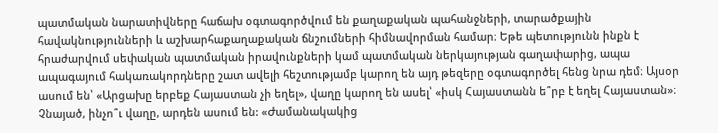պատմական նարատիվները հաճախ օգտագործվում են քաղաքական պահանջների, տարածքային հավակնությունների և աշխարհաքաղաքական ճնշումների հիմնավորման համար։ Եթե պետությունն ինքն է հրաժարվում սեփական պատմական իրավունքների կամ պատմական ներկայության գաղափարից, ապա ապագայում հակառակորդները շատ ավելի հեշտությամբ կարող են այդ թեզերը օգտագործել հենց նրա դեմ։ Այսօր ասում են՝ «Արցախը երբեք Հայաստան չի եղել», վաղը կարող են ասել՝ «իսկ Հայաստանն ե՞րբ է եղել Հայաստան»։ Չնայած, ինչո՞ւ վաղը, արդեն ասում են: «Ժամանակակից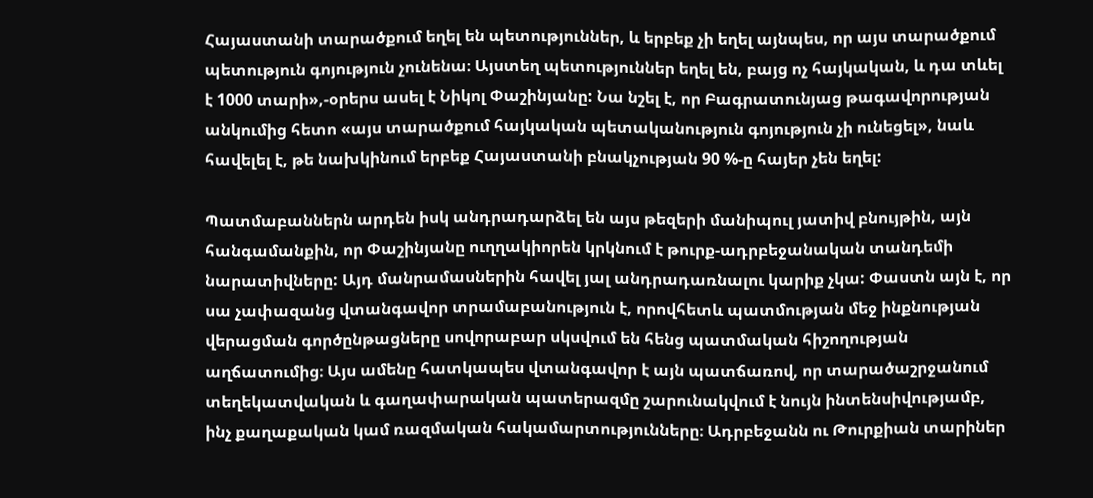Հայաստանի տարածքում եղել են պետություններ, և երբեք չի եղել այնպես, որ այս տարածքում պետություն գոյություն չունենա։ Այստեղ պետություններ եղել են, բայց ոչ հայկական, և դա տևել է 1000 տարի»,-օրերս ասել է Նիկոլ Փաշինյանը: Նա նշել է, որ Բագրատունյաց թագավորության անկումից հետո «այս տարածքում հայկական պետականություն գոյություն չի ունեցել», նաև հավելել է, թե նախկինում երբեք Հայաստանի բնակչության 90 %-ը հայեր չեն եղել:

Պատմաբաններն արդեն իսկ անդրադարձել են այս թեզերի մանիպուլ յատիվ բնույթին, այն հանգամանքին, որ Փաշինյանը ուղղակիորեն կրկնում է թուրք-ադրբեջանական տանդեմի նարատիվները: Այդ մանրամասներին հավել յալ անդրադառնալու կարիք չկա: Փաստն այն է, որ սա չափազանց վտանգավոր տրամաբանություն է, որովհետև պատմության մեջ ինքնության վերացման գործընթացները սովորաբար սկսվում են հենց պատմական հիշողության աղճատումից։ Այս ամենը հատկապես վտանգավոր է այն պատճառով, որ տարածաշրջանում տեղեկատվական և գաղափարական պատերազմը շարունակվում է նույն ինտենսիվությամբ, ինչ քաղաքական կամ ռազմական հակամարտությունները։ Ադրբեջանն ու Թուրքիան տարիներ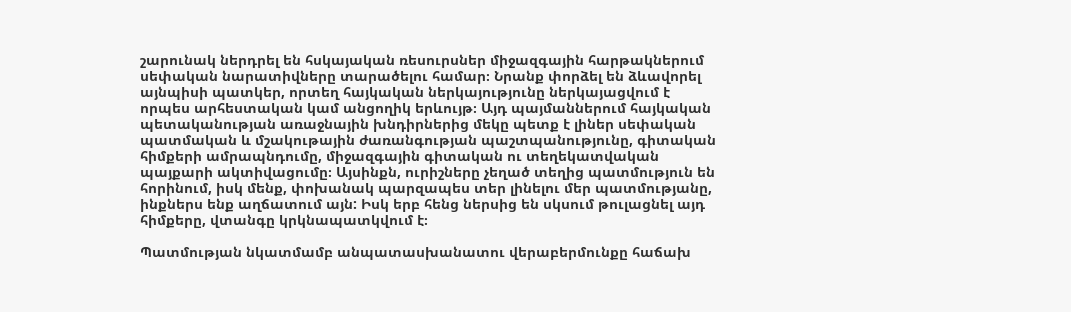շարունակ ներդրել են հսկայական ռեսուրսներ միջազգային հարթակներում սեփական նարատիվները տարածելու համար։ Նրանք փորձել են ձևավորել այնպիսի պատկեր, որտեղ հայկական ներկայությունը ներկայացվում է որպես արհեստական կամ անցողիկ երևույթ։ Այդ պայմաններում հայկական պետականության առաջնային խնդիրներից մեկը պետք է լիներ սեփական պատմական և մշակութային ժառանգության պաշտպանությունը, գիտական հիմքերի ամրապնդումը, միջազգային գիտական ու տեղեկատվական պայքարի ակտիվացումը։ Այսինքն, ուրիշները չեղած տեղից պատմություն են հորինում, իսկ մենք, փոխանակ պարզապես տեր լինելու մեր պատմությանը, ինքներս ենք աղճատում այն: Իսկ երբ հենց ներսից են սկսում թուլացնել այդ հիմքերը, վտանգը կրկնապատկվում է։

Պատմության նկատմամբ անպատասխանատու վերաբերմունքը հաճախ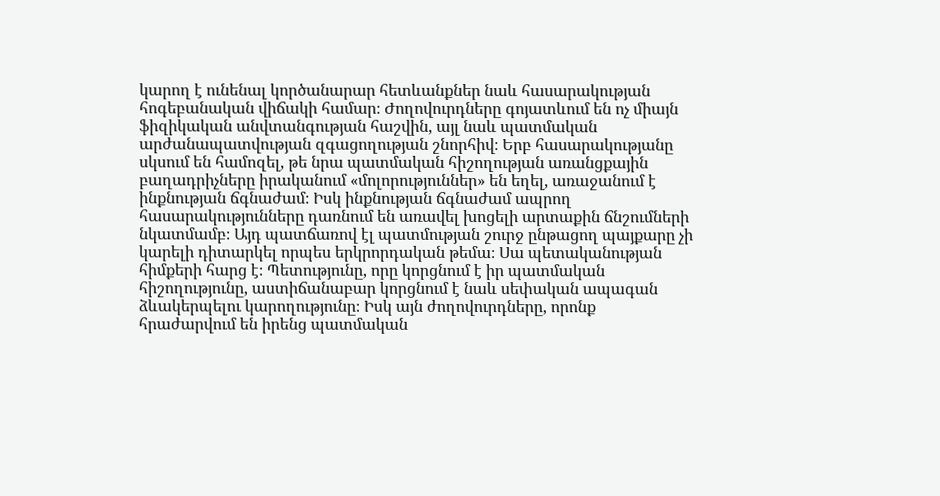կարող է ունենալ կործանարար հետևանքներ նաև հասարակության հոգեբանական վիճակի համար։ Ժողովուրդները գոյատևում են ոչ միայն ֆիզիկական անվտանգության հաշվին, այլ նաև պատմական արժանապատվության զգացողության շնորհիվ։ Երբ հասարակությանը սկսում են համոզել, թե նրա պատմական հիշողության առանցքային բաղադրիչները իրականում «մոլորություններ» են եղել, առաջանում է ինքնության ճգնաժամ։ Իսկ ինքնության ճգնաժամ ապրող հասարակությունները դառնում են առավել խոցելի արտաքին ճնշումների նկատմամբ։ Այդ պատճառով էլ պատմության շուրջ ընթացող պայքարը չի կարելի դիտարկել որպես երկրորդական թեմա։ Սա պետականության հիմքերի հարց է։ Պետությունը, որը կորցնում է իր պատմական հիշողությունը, աստիճանաբար կորցնում է նաև սեփական ապագան ձևակերպելու կարողությունը։ Իսկ այն ժողովուրդները, որոնք հրաժարվում են իրենց պատմական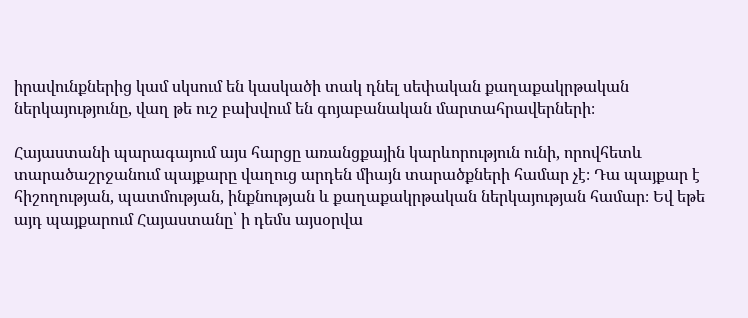իրավունքներից կամ սկսում են կասկածի տակ դնել սեփական քաղաքակրթական ներկայությունը, վաղ թե ուշ բախվում են գոյաբանական մարտահրավերների։

Հայաստանի պարագայում այս հարցը առանցքային կարևորություն ունի, որովհետև տարածաշրջանում պայքարը վաղուց արդեն միայն տարածքների համար չէ։ Դա պայքար է հիշողության, պատմության, ինքնության և քաղաքակրթական ներկայության համար։ Եվ եթե այդ պայքարում Հայաստանը՝ ի դեմս այսօրվա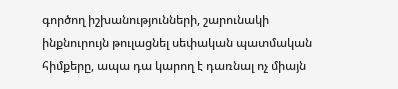գործող իշխանությունների, շարունակի ինքնուրույն թուլացնել սեփական պատմական հիմքերը, ապա դա կարող է դառնալ ոչ միայն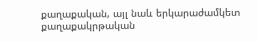քաղաքական, այլ նաև երկարաժամկետ քաղաքակրթական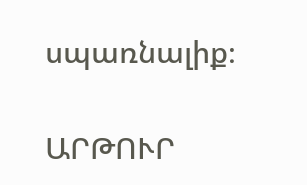սպառնալիք։

ԱՐԹՈՒՐ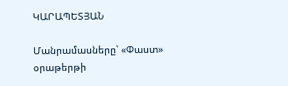ԿԱՐԱՊԵՏՅԱՆ

Մանրամասները՝ «Փաստ» օրաթերթի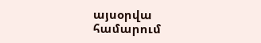այսօրվա համարում